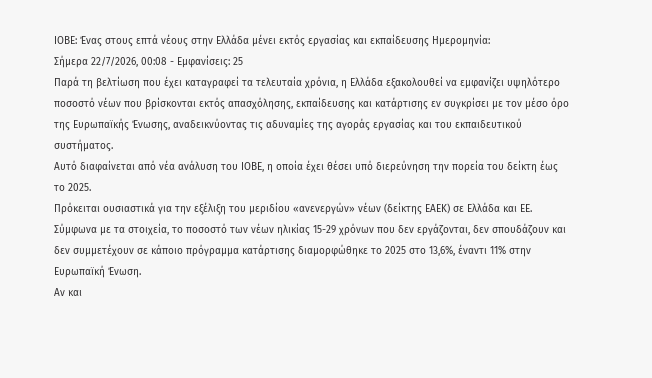ΙΟΒΕ: Ένας στους επτά νέους στην Ελλάδα μένει εκτός εργασίας και εκπαίδευσης Ημερομηνία:
Σήμερα 22/7/2026, 00:08 - Εμφανίσεις: 25
Παρά τη βελτίωση που έχει καταγραφεί τα τελευταία χρόνια, η Ελλάδα εξακολουθεί να εμφανίζει υψηλότερο ποσοστό νέων που βρίσκονται εκτός απασχόλησης, εκπαίδευσης και κατάρτισης εν συγκρίσει με τον μέσο όρο της Ευρωπαϊκής Ένωσης, αναδεικνύοντας τις αδυναμίες της αγοράς εργασίας και του εκπαιδευτικού συστήματος.
Αυτό διαφαίνεται από νέα ανάλυση του ΙΟΒΕ, η οποία έχει θέσει υπό διερεύνηση την πορεία του δείκτη έως το 2025.
Πρόκειται ουσιαστικά για την εξέλιξη του μεριδίου «ανενεργών» νέων (δείκτης ΕΑΕΚ) σε Ελλάδα και ΕΕ.
Σύμφωνα με τα στοιχεία, το ποσοστό των νέων ηλικίας 15-29 χρόνων που δεν εργάζονται, δεν σπουδάζουν και δεν συμμετέχουν σε κάποιο πρόγραμμα κατάρτισης διαμορφώθηκε το 2025 στο 13,6%, έναντι 11% στην Ευρωπαϊκή Ένωση.
Αν και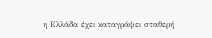η Ελλάδα έχει καταγράψει σταθερή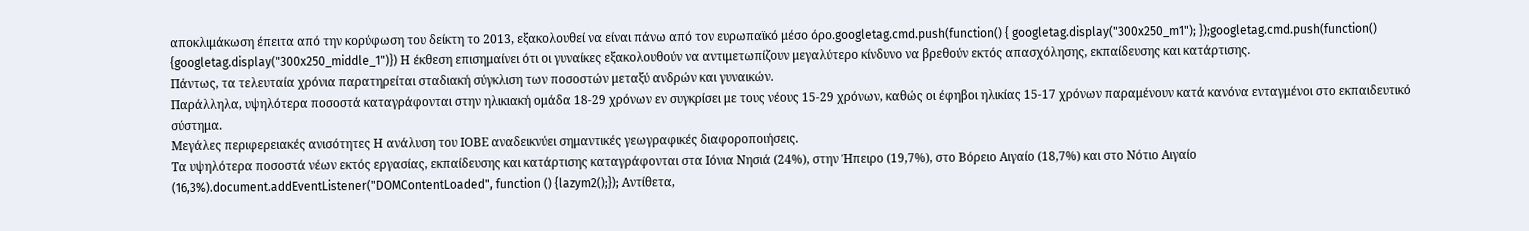αποκλιμάκωση έπειτα από την κορύφωση του δείκτη το 2013, εξακολουθεί να είναι πάνω από τον ευρωπαϊκό μέσο όρο.googletag.cmd.push(function() { googletag.display("300x250_m1"); });googletag.cmd.push(function() {googletag.display("300x250_middle_1")}) Η έκθεση επισημαίνει ότι οι γυναίκες εξακολουθούν να αντιμετωπίζουν μεγαλύτερο κίνδυνο να βρεθούν εκτός απασχόλησης, εκπαίδευσης και κατάρτισης.
Πάντως, τα τελευταία χρόνια παρατηρείται σταδιακή σύγκλιση των ποσοστών μεταξύ ανδρών και γυναικών.
Παράλληλα, υψηλότερα ποσοστά καταγράφονται στην ηλικιακή ομάδα 18-29 χρόνων εν συγκρίσει με τους νέους 15-29 χρόνων, καθώς οι έφηβοι ηλικίας 15-17 χρόνων παραμένουν κατά κανόνα ενταγμένοι στο εκπαιδευτικό σύστημα.
Μεγάλες περιφερειακές ανισότητες Η ανάλυση του ΙΟΒΕ αναδεικνύει σημαντικές γεωγραφικές διαφοροποιήσεις.
Τα υψηλότερα ποσοστά νέων εκτός εργασίας, εκπαίδευσης και κατάρτισης καταγράφονται στα Ιόνια Νησιά (24%), στην Ήπειρο (19,7%), στο Βόρειο Αιγαίο (18,7%) και στο Νότιο Αιγαίο (16,3%).document.addEventListener("DOMContentLoaded", function () {lazym2();}); Αντίθετα,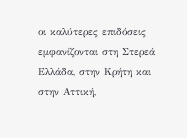οι καλύτερες επιδόσεις εμφανίζονται στη Στερεά Ελλάδα, στην Κρήτη και στην Αττική,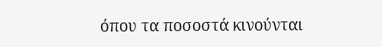όπου τα ποσοστά κινούνται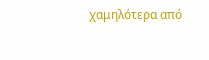χαμηλότερα από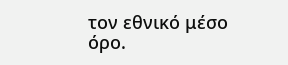τον εθνικό μέσο όρο.